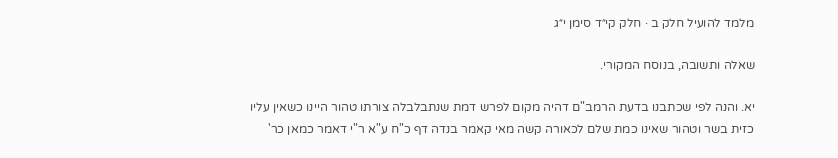מלמד להועיל חלק ב · חלק קי״ד סימן י״ג

שאלה ותשובה, בנוסח המקורי.

יא. והנה לפי שכתבנו בדעת הרמב"ם דהיה מקום לפרש דמת שנתבלבלה צורתו טהור היינו כשאין עליו כזית בשר וטהור שאינו כמת שלם לכאורה קשה מאי קאמר בנדה דף כ"ח ע"א ר"י דאמר כמאן כר'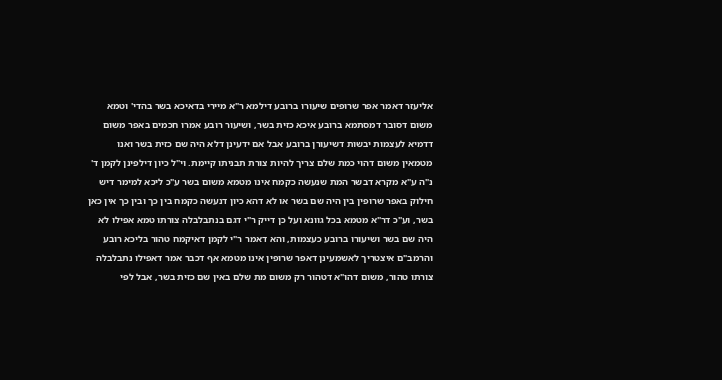אליעזר דאמר אפר שרופים שיעורו ברובע דילמא ר"א מיירי בדאיכא בשר בהדי' וטמא משום דסובר דמסתמא ברובע איכא כזית בשר, ושיעור רובע אמרו חכמים באפר משום דדמיא לעצמות יבשות דשיעורן ברובע אבל אם ידעינן דלא היה שם כזית בשר ואנו מטמאין משום דהוי כמת שלם צריך להיות צורת תבניתו קיימת. וי"ל כיון דילפינן לקמן ד' נ"ה ע"א מקרא דבשר המת שנעשה כקמח אינו מטמא משום בשר ע"כ ליכא למימר דיש חילוק באפר שרופין בין היה שם בשר או לא דהא כיון דנעשה כקמח בין כך ובין כך אין כאן בשר, וע"כ דר"א מטמא בכל גוונא ועל כן דייק ר"י דגם בנתבלבלה צורתו טמא אפילו לא היה שם בשר ושיעורו ברובע כעצמות, והא דאמר ר"י לקמן דאיקמח טהור בליכא רובע והרמב"ם איצטריך לאשמעינן דאפר שרופין אינו מטמא אף דכבר אמר דאפילו נתבלבלה צורתו טהור, משום דהו"א דטהור רק משום מת שלם באין שם כזית בשר, אבל לפי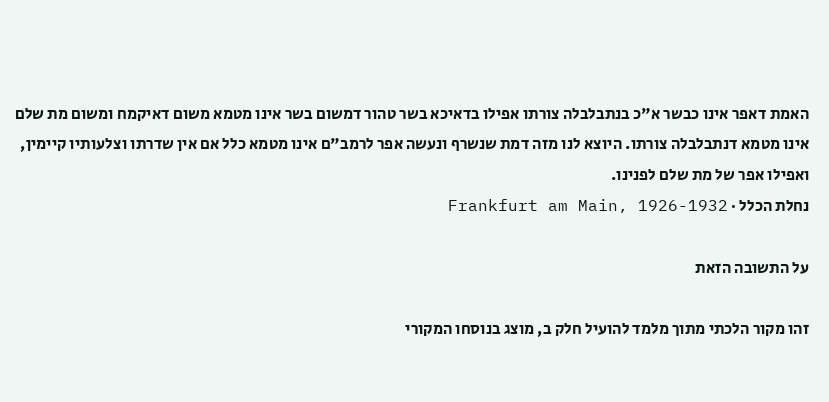האמת דאפר אינו כבשר א"כ בנתבלבלה צורתו אפילו בדאיכא בשר טהור דמשום בשר אינו מטמא משום דאיקמח ומשום מת שלם אינו מטמא דנתבלבלה צורתו. היוצא לנו מזה דמת שנשרף ונעשה אפר לרמב"ם אינו מטמא כלל אם אין שדרתו וצלעותיו קיימין, ואפילו אפר של מת שלם לפנינו.
נחלת הכלל · Frankfurt am Main, 1926-1932

על התשובה הזאת

זהו מקור הלכתי מתוך מלמד להועיל חלק ב, מוצג בנוסחו המקורי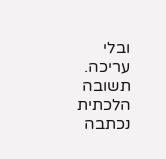ובלי עריכה. תשובה הלכתית נכתבה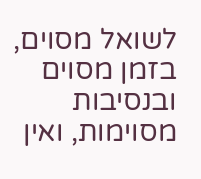לשואל מסוים, בזמן מסוים ובנסיבות מסוימות, ואין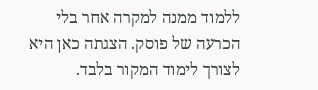ללמוד ממנה למקרה אחר בלי הכרעה של פוסק. הצגתה כאן היא לצורך לימוד המקור בלבד.